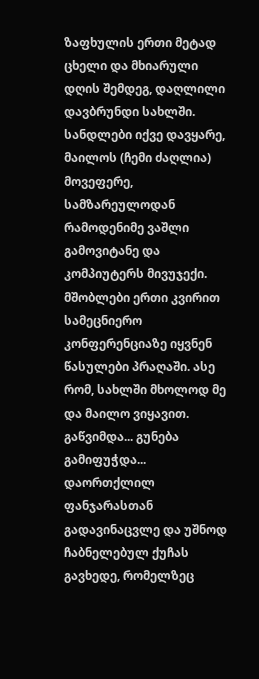ზაფხულის ერთი მეტად ცხელი და მხიარული დღის შემდეგ, დაღლილი დავბრუნდი სახლში. სანდლები იქვე დავყარე, მაილოს (ჩემი ძაღლია) მოვეფერე, სამზარეულოდან რამოდენიმე ვაშლი გამოვიტანე და კომპიუტერს მივუჯექი. მშობლები ერთი კვირით სამეცნიერო კონფერენციაზე იყვნენ წასულები პრაღაში. ასე რომ, სახლში მხოლოდ მე და მაილო ვიყავით. გაწვიმდა... გუნება გამიფუჭდა... დაორთქლილ ფანჯარასთან გადავინაცვლე და უშნოდ ჩაბნელებულ ქუჩას გავხედე, რომელზეც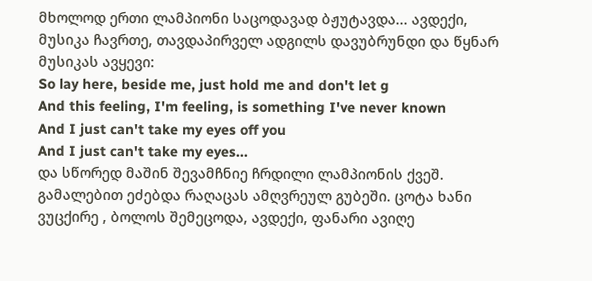მხოლოდ ერთი ლამპიონი საცოდავად ბჟუტავდა... ავდექი, მუსიკა ჩავრთე, თავდაპირველ ადგილს დავუბრუნდი და წყნარ მუსიკას ავყევი:
So lay here, beside me, just hold me and don't let g
And this feeling, I'm feeling, is something I've never known
And I just can't take my eyes off you
And I just can't take my eyes...
და სწორედ მაშინ შევამჩნიე ჩრდილი ლამპიონის ქვეშ. გამალებით ეძებდა რაღაცას ამღვრეულ გუბეში. ცოტა ხანი ვუცქირე , ბოლოს შემეცოდა, ავდექი, ფანარი ავიღე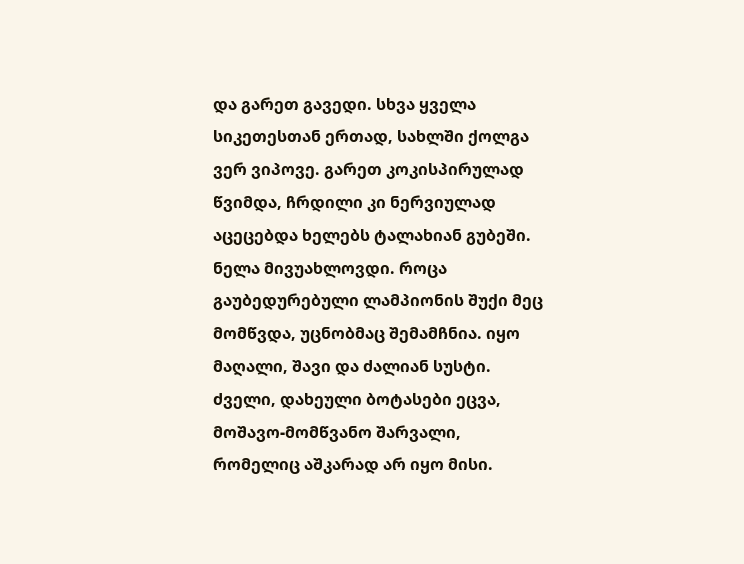და გარეთ გავედი. სხვა ყველა სიკეთესთან ერთად, სახლში ქოლგა ვერ ვიპოვე. გარეთ კოკისპირულად წვიმდა, ჩრდილი კი ნერვიულად აცეცებდა ხელებს ტალახიან გუბეში. ნელა მივუახლოვდი. როცა გაუბედურებული ლამპიონის შუქი მეც მომწვდა, უცნობმაც შემამჩნია. იყო მაღალი, შავი და ძალიან სუსტი. ძველი, დახეული ბოტასები ეცვა, მოშავო-მომწვანო შარვალი, რომელიც აშკარად არ იყო მისი.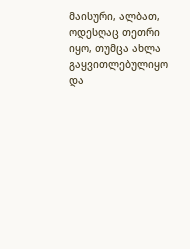მაისური, ალბათ, ოდესღაც თეთრი იყო, თუმცა ახლა გაყვითლებულიყო და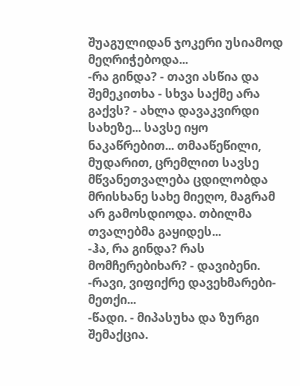შუაგულიდან ჯოკერი უსიამოდ მეღრიჭებოდა...
-რა გინდა? - თავი ასწია და შემეკითხა - სხვა საქმე არა გაქვს? - ახლა დავაკვირდი სახეზე... სავსე იყო ნაკაწრებით... თმააწეწილი, მუდარით, ცრემლით სავსე მწვანეთვალება ცდილობდა მრისხანე სახე მიეღო, მაგრამ არ გამოსდიოდა. თბილმა თვალებმა გაყიდეს...
-ჰა, რა გინდა? რას მომჩერებიხარ? - დავიბენი.
-რავი, ვიფიქრე დავეხმარები-მეთქი...
-წადი. - მიპასუხა და ზურგი შემაქცია.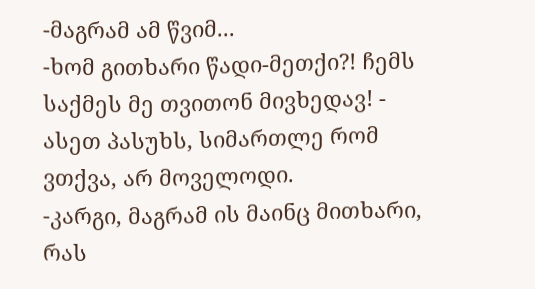-მაგრამ ამ წვიმ...
-ხომ გითხარი წადი-მეთქი?! ჩემს საქმეს მე თვითონ მივხედავ! - ასეთ პასუხს, სიმართლე რომ ვთქვა, არ მოველოდი.
-კარგი, მაგრამ ის მაინც მითხარი, რას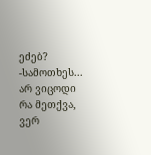ეძებ?
-სამოთხეს...
არ ვიცოდი რა მეთქვა, ვერ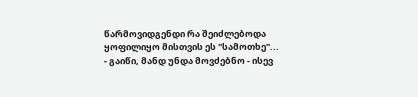წარმოვიდგენდი რა შეიძლებოდა ყოფილიყო მისთვის ეს "სამოთხე"...
- გაიწი, მანდ უნდა მოვძებნო - ისევ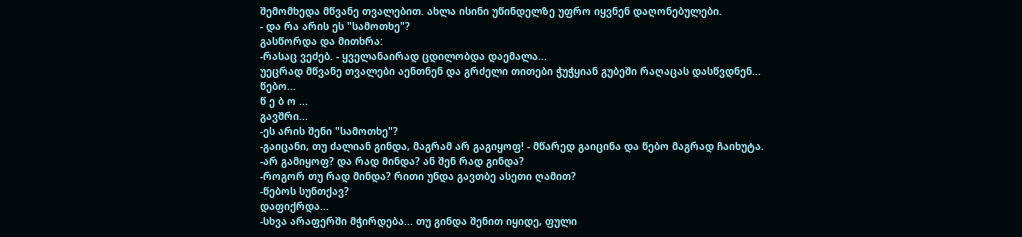შემომხედა მწვანე თვალებით. ახლა ისინი უწინდელზე უფრო იყვნენ დაღონებულები.
- და რა არის ეს "სამოთხე"?
გასწორდა და მითხრა:
-რასაც ვეძებ. - ყველანაირად ცდილობდა დაემალა...
უეცრად მწვანე თვალები აენთნენ და გრძელი თითები ჭუჭყიან გუბეში რაღაცას დასწვდნენ...
წებო...
წ ე ბ ო ...
გავშრი...
-ეს არის შენი "სამოთხე"?
-გაიცანი, თუ ძალიან გინდა, მაგრამ არ გაგიყოფ! - მწარედ გაიცინა და წებო მაგრად ჩაიხუტა.
-არ გამიყოფ? და რად მინდა? ან შენ რად გინდა?
-როგორ თუ რად მინდა? რითი უნდა გავთბე ასეთი ღამით?
-წებოს სუნთქავ?
დაფიქრდა...
-სხვა არაფერში მჭირდება... თუ გინდა შენით იყიდე, ფული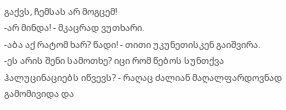გაქვს, ჩემსას არ მოგცემ!
-არ მინდა! - მკაცრად ვუთხარი.
-აბა აქ რატომ ხარ? წადი! - თითი უკუნეთისკენ გაიშვირა.
-ეს არის შენი სამოთხე? იცი რომ წებოს სუნთქვა ჰალუცინაციებს იწვევს? - რაღაც ძალიან მაღალფარდოვნად გამომივიდა და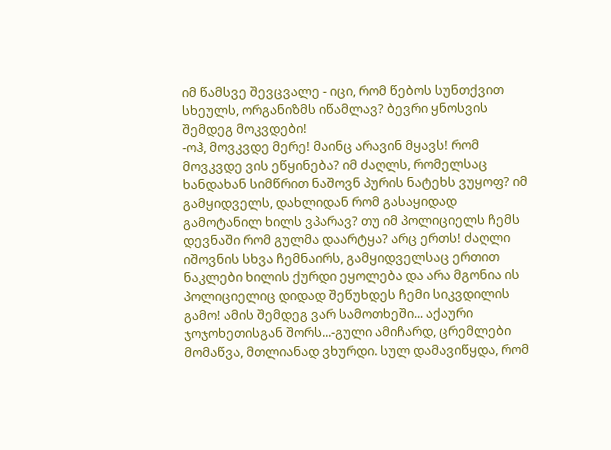იმ წამსვე შევცვალე - იცი, რომ წებოს სუნთქვით სხეულს, ორგანიზმს იწამლავ? ბევრი ყნოსვის შემდეგ მოკვდები!
-ოჰ, მოვკვდე მერე! მაინც არავინ მყავს! რომ მოვკვდე ვის ეწყინება? იმ ძაღლს, რომელსაც ხანდახან სიმწრით ნაშოვნ პურის ნატეხს ვუყოფ? იმ გამყიდველს, დახლიდან რომ გასაყიდად გამოტანილ ხილს ვპარავ? თუ იმ პოლიციელს ჩემს დევნაში რომ გულმა დაარტყა? არც ერთს! ძაღლი იშოვნის სხვა ჩემნაირს, გამყიდველსაც ერთით ნაკლები ხილის ქურდი ეყოლება და არა მგონია ის პოლიციელიც დიდად შეწუხდეს ჩემი სიკვდილის გამო! ამის შემდეგ ვარ სამოთხეში... აქაური ჯოჯოხეთისგან შორს...-გული ამიჩარდ, ცრემლები მომაწვა, მთლიანად ვხურდი. სულ დამავიწყდა, რომ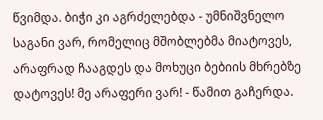წვიმდა. ბიჭი კი აგრძელებდა - უმნიშვნელო საგანი ვარ, რომელიც მშობლებმა მიატოვეს, არაფრად ჩააგდეს და მოხუცი ბებიის მხრებზე დატოვეს! მე არაფერი ვარ! - წამით გაჩერდა.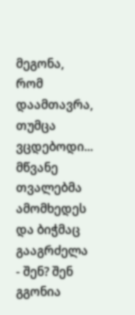მეგონა, რომ დაამთავრა, თუმცა ვცდებოდი... მწვანე თვალებმა ამომხედეს და ბიჭმაც გააგრძელა - შენ? შენ გგონია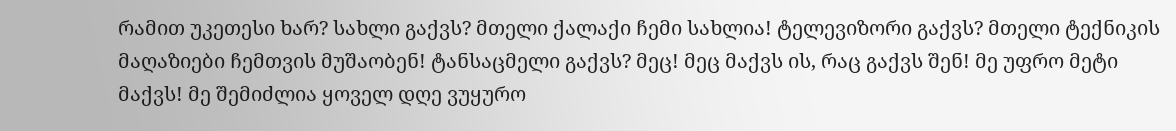რამით უკეთესი ხარ? სახლი გაქვს? მთელი ქალაქი ჩემი სახლია! ტელევიზორი გაქვს? მთელი ტექნიკის მაღაზიები ჩემთვის მუშაობენ! ტანსაცმელი გაქვს? მეც! მეც მაქვს ის, რაც გაქვს შენ! მე უფრო მეტი მაქვს! მე შემიძლია ყოველ დღე ვუყურო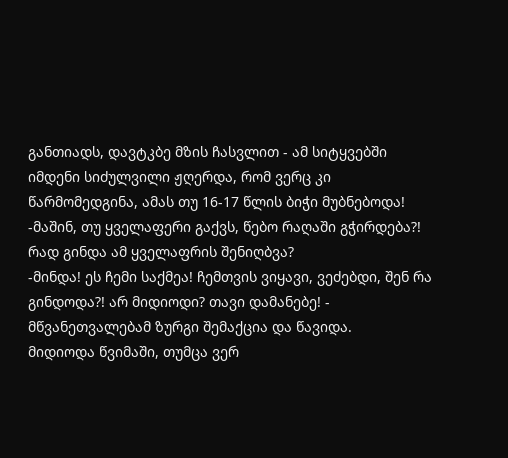განთიადს, დავტკბე მზის ჩასვლით - ამ სიტყვებში იმდენი სიძულვილი ჟღერდა, რომ ვერც კი წარმომედგინა, ამას თუ 16-17 წლის ბიჭი მუბნებოდა!
-მაშინ, თუ ყველაფერი გაქვს, წებო რაღაში გჭირდება?! რად გინდა ამ ყველაფრის შენიღბვა?
-მინდა! ეს ჩემი საქმეა! ჩემთვის ვიყავი, ვეძებდი, შენ რა გინდოდა?! არ მიდიოდი? თავი დამანებე! - მწვანეთვალებამ ზურგი შემაქცია და წავიდა.
მიდიოდა წვიმაში, თუმცა ვერ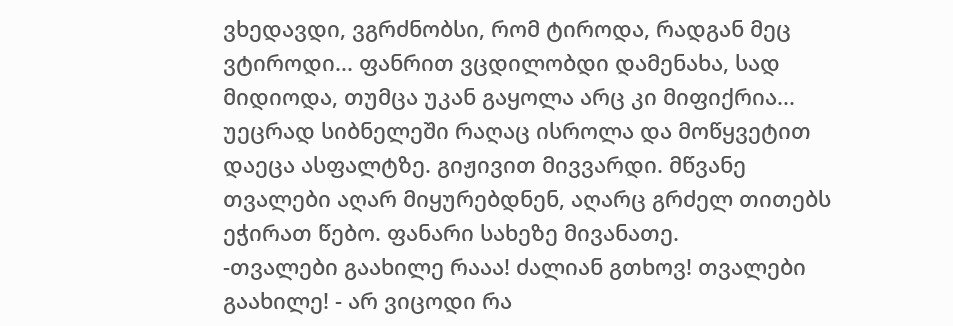ვხედავდი, ვგრძნობსი, რომ ტიროდა, რადგან მეც ვტიროდი... ფანრით ვცდილობდი დამენახა, სად მიდიოდა, თუმცა უკან გაყოლა არც კი მიფიქრია... უეცრად სიბნელეში რაღაც ისროლა და მოწყვეტით დაეცა ასფალტზე. გიჟივით მივვარდი. მწვანე თვალები აღარ მიყურებდნენ, აღარც გრძელ თითებს ეჭირათ წებო. ფანარი სახეზე მივანათე.
-თვალები გაახილე რააა! ძალიან გთხოვ! თვალები გაახილე! - არ ვიცოდი რა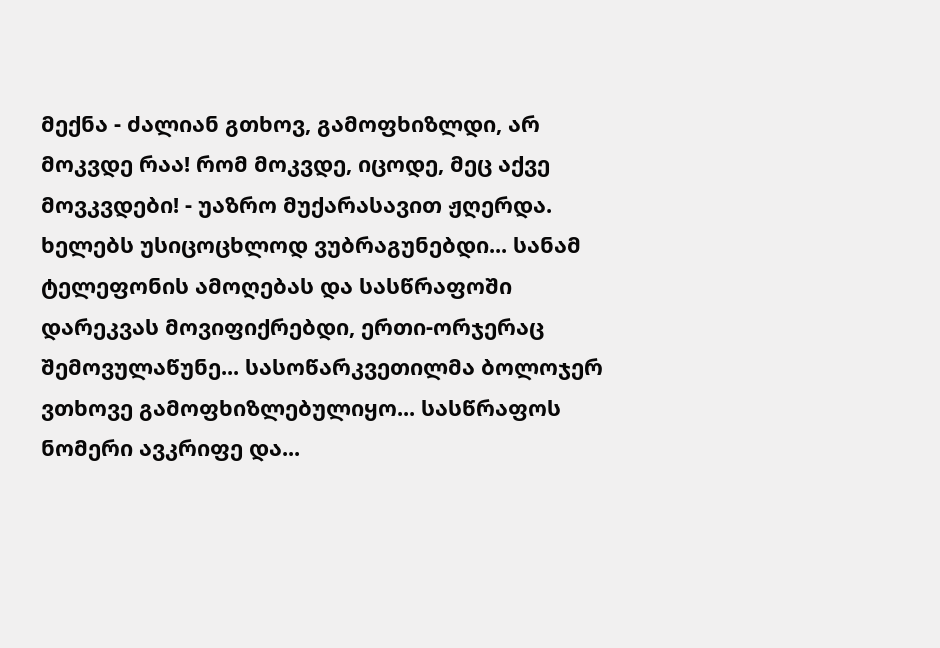მექნა - ძალიან გთხოვ, გამოფხიზლდი, არ მოკვდე რაა! რომ მოკვდე, იცოდე, მეც აქვე მოვკვდები! - უაზრო მუქარასავით ჟღერდა. ხელებს უსიცოცხლოდ ვუბრაგუნებდი... სანამ ტელეფონის ამოღებას და სასწრაფოში დარეკვას მოვიფიქრებდი, ერთი-ორჯერაც შემოვულაწუნე... სასოწარკვეთილმა ბოლოჯერ ვთხოვე გამოფხიზლებულიყო... სასწრაფოს ნომერი ავკრიფე და...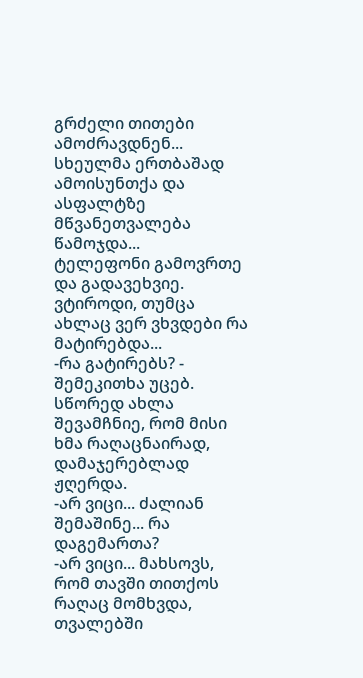გრძელი თითები ამოძრავდნენ... სხეულმა ერთბაშად ამოისუნთქა და ასფალტზე მწვანეთვალება წამოჯდა...
ტელეფონი გამოვრთე და გადავეხვიე. ვტიროდი, თუმცა ახლაც ვერ ვხვდები რა მატირებდა...
-რა გატირებს? - შემეკითხა უცებ. სწორედ ახლა შევამჩნიე, რომ მისი ხმა რაღაცნაირად, დამაჯერებლად ჟღერდა.
-არ ვიცი... ძალიან შემაშინე... რა დაგემართა?
-არ ვიცი... მახსოვს, რომ თავში თითქოს რაღაც მომხვდა, თვალებში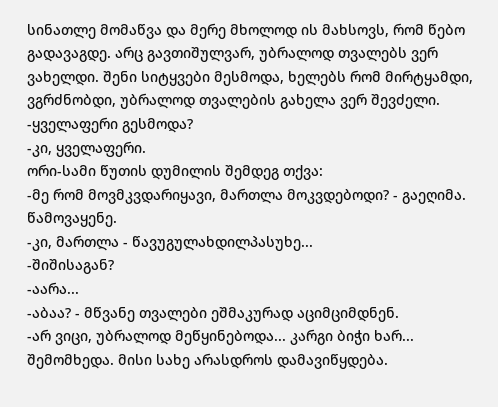სინათლე მომაწვა და მერე მხოლოდ ის მახსოვს, რომ წებო გადავაგდე. არც გავთიშულვარ, უბრალოდ თვალებს ვერ ვახელდი. შენი სიტყვები მესმოდა, ხელებს რომ მირტყამდი, ვგრძნობდი, უბრალოდ თვალების გახელა ვერ შევძელი.
-ყველაფერი გესმოდა?
-კი, ყველაფერი.
ორი-სამი წუთის დუმილის შემდეგ თქვა:
-მე რომ მოვმკვდარიყავი, მართლა მოკვდებოდი? - გაეღიმა. წამოვაყენე.
-კი, მართლა - წავუგულახდილპასუხე...
-შიშისაგან?
-აარა...
-აბაა? - მწვანე თვალები ეშმაკურად აციმციმდნენ.
-არ ვიცი, უბრალოდ მეწყინებოდა... კარგი ბიჭი ხარ...
შემომხედა. მისი სახე არასდროს დამავიწყდება.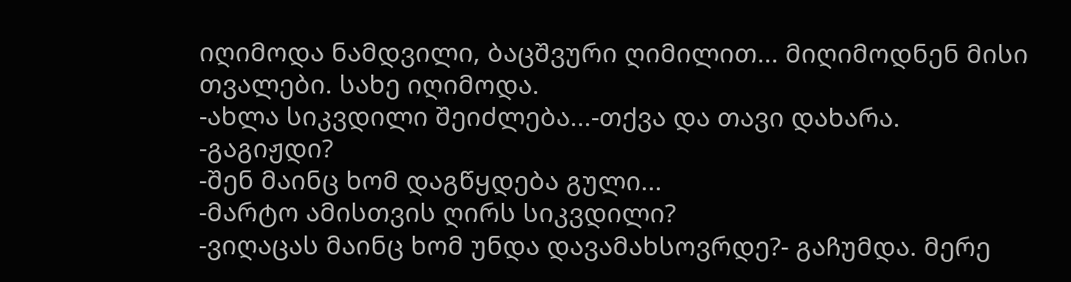იღიმოდა ნამდვილი, ბაცშვური ღიმილით... მიღიმოდნენ მისი თვალები. სახე იღიმოდა.
-ახლა სიკვდილი შეიძლება...-თქვა და თავი დახარა.
-გაგიჟდი?
-შენ მაინც ხომ დაგწყდება გული...
-მარტო ამისთვის ღირს სიკვდილი?
-ვიღაცას მაინც ხომ უნდა დავამახსოვრდე?- გაჩუმდა. მერე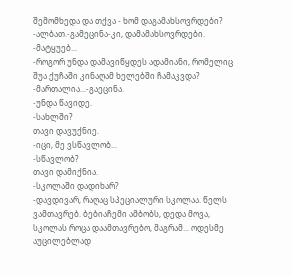შემომხედა და თქვა - ხომ დაგამახსოვრდები?
-ალბათ.-გამეცინა-კი, დამამახსოვრდები.
-მატყუებ...
-როგორ უნდა დამავიწყდეს ადამიანი, რომელიც შუა ქუჩაში კინაღამ ხელებში ჩამაკვდა?
-მართალია...-გაეცინა.
-უნდა წავიდე.
-სახლში?
თავი დავუქნიე.
-იცი, მე ვსწავლობ...
-სწავლობ?
თავი დამიქნია.
-სკოლაში დადიხარ?
-დავდივარ, რაღაც სპეციალური სკოლაა. წელს ვამთავრებ. ბებიაჩემი ამბობს, დედა მოვა, სკოლას როცა დაამთავრებო, მაგრამ... ოდესმე აუცილებლად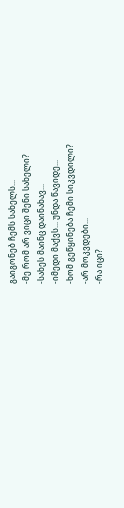გაიგონებ ჩემს სახელს...
-მე რომ არ ვიცი შენი სახელი?
-სახეს მაინც დაინახავ...
-იმედი მაქვს... უნდა წავიდე...
-ხომ გეწყინება ჩემი სიკვდილი?
-არ მოკვდები...
-რა იცი?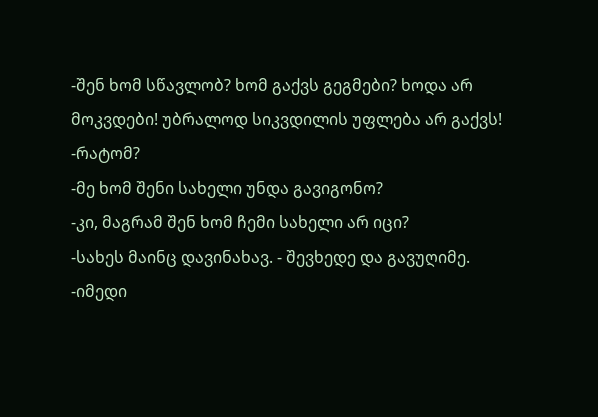-შენ ხომ სწავლობ? ხომ გაქვს გეგმები? ხოდა არ მოკვდები! უბრალოდ სიკვდილის უფლება არ გაქვს!
-რატომ?
-მე ხომ შენი სახელი უნდა გავიგონო?
-კი, მაგრამ შენ ხომ ჩემი სახელი არ იცი?
-სახეს მაინც დავინახავ. - შევხედე და გავუღიმე.
-იმედი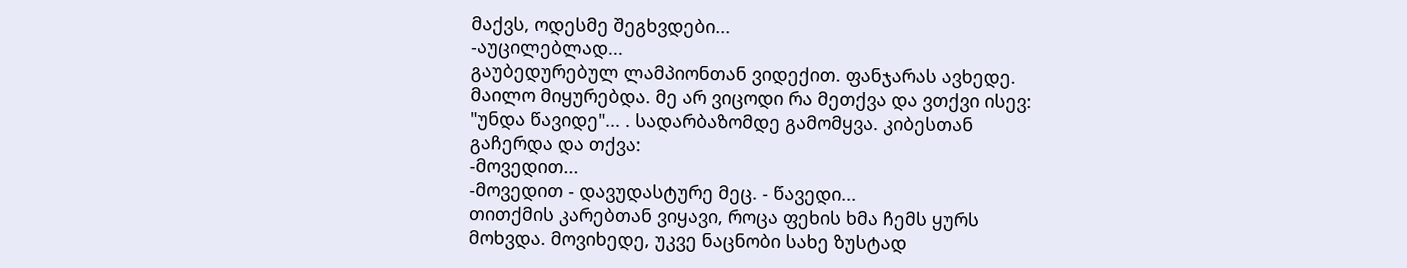მაქვს, ოდესმე შეგხვდები...
-აუცილებლად...
გაუბედურებულ ლამპიონთან ვიდექით. ფანჯარას ავხედე. მაილო მიყურებდა. მე არ ვიცოდი რა მეთქვა და ვთქვი ისევ: "უნდა წავიდე"... . სადარბაზომდე გამომყვა. კიბესთან გაჩერდა და თქვა:
-მოვედით...
-მოვედით - დავუდასტურე მეც. - წავედი...
თითქმის კარებთან ვიყავი, როცა ფეხის ხმა ჩემს ყურს მოხვდა. მოვიხედე, უკვე ნაცნობი სახე ზუსტად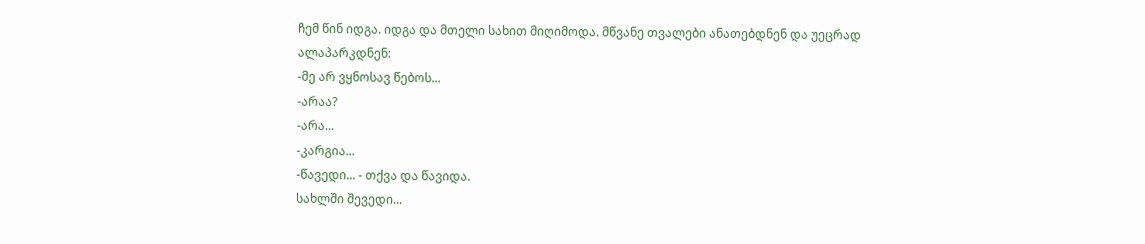ჩემ წინ იდგა. იდგა და მთელი სახით მიღიმოდა. მწვანე თვალები ანათებდნენ და უეცრად ალაპარკდნენ:
-მე არ ვყნოსავ წებოს...
-არაა?
-არა...
-კარგია...
-წავედი... - თქვა და წავიდა.
სახლში შევედი...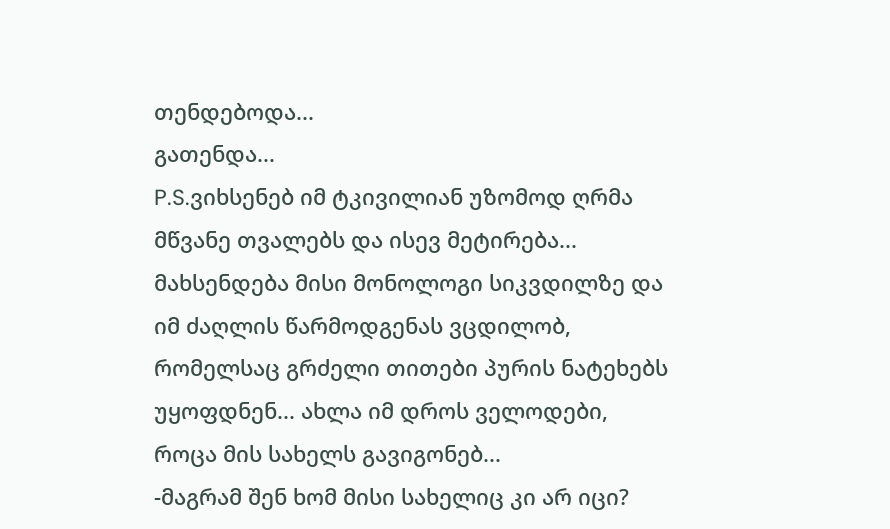თენდებოდა...
გათენდა...
P.S.ვიხსენებ იმ ტკივილიან უზომოდ ღრმა მწვანე თვალებს და ისევ მეტირება...
მახსენდება მისი მონოლოგი სიკვდილზე და იმ ძაღლის წარმოდგენას ვცდილობ, რომელსაც გრძელი თითები პურის ნატეხებს უყოფდნენ... ახლა იმ დროს ველოდები, როცა მის სახელს გავიგონებ...
-მაგრამ შენ ხომ მისი სახელიც კი არ იცი?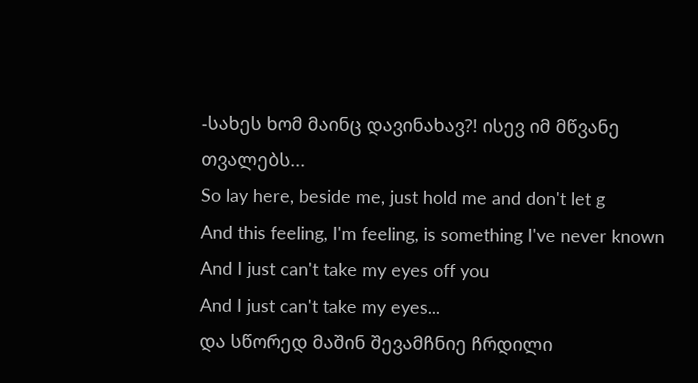-სახეს ხომ მაინც დავინახავ?! ისევ იმ მწვანე თვალებს...
So lay here, beside me, just hold me and don't let g
And this feeling, I'm feeling, is something I've never known
And I just can't take my eyes off you
And I just can't take my eyes...
და სწორედ მაშინ შევამჩნიე ჩრდილი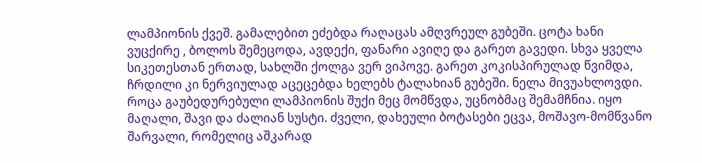ლამპიონის ქვეშ. გამალებით ეძებდა რაღაცას ამღვრეულ გუბეში. ცოტა ხანი ვუცქირე , ბოლოს შემეცოდა, ავდექი, ფანარი ავიღე და გარეთ გავედი. სხვა ყველა სიკეთესთან ერთად, სახლში ქოლგა ვერ ვიპოვე. გარეთ კოკისპირულად წვიმდა, ჩრდილი კი ნერვიულად აცეცებდა ხელებს ტალახიან გუბეში. ნელა მივუახლოვდი. როცა გაუბედურებული ლამპიონის შუქი მეც მომწვდა, უცნობმაც შემამჩნია. იყო მაღალი, შავი და ძალიან სუსტი. ძველი, დახეული ბოტასები ეცვა, მოშავო-მომწვანო შარვალი, რომელიც აშკარად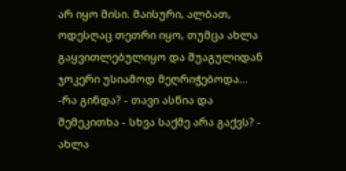არ იყო მისი. მაისური, ალბათ, ოდესღაც თეთრი იყო, თუმცა ახლა გაყვითლებულიყო და შუაგულიდან ჯოკერი უსიამოდ მეღრიჭებოდა...
-რა გინდა? - თავი ასწია და შემეკითხა - სხვა საქმე არა გაქვს? - ახლა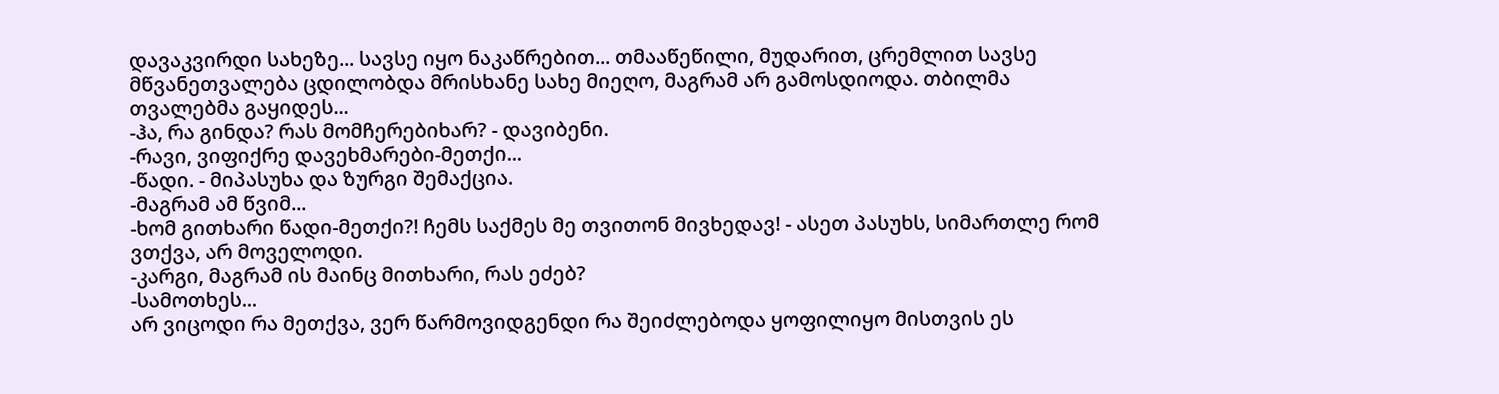დავაკვირდი სახეზე... სავსე იყო ნაკაწრებით... თმააწეწილი, მუდარით, ცრემლით სავსე მწვანეთვალება ცდილობდა მრისხანე სახე მიეღო, მაგრამ არ გამოსდიოდა. თბილმა თვალებმა გაყიდეს...
-ჰა, რა გინდა? რას მომჩერებიხარ? - დავიბენი.
-რავი, ვიფიქრე დავეხმარები-მეთქი...
-წადი. - მიპასუხა და ზურგი შემაქცია.
-მაგრამ ამ წვიმ...
-ხომ გითხარი წადი-მეთქი?! ჩემს საქმეს მე თვითონ მივხედავ! - ასეთ პასუხს, სიმართლე რომ ვთქვა, არ მოველოდი.
-კარგი, მაგრამ ის მაინც მითხარი, რას ეძებ?
-სამოთხეს...
არ ვიცოდი რა მეთქვა, ვერ წარმოვიდგენდი რა შეიძლებოდა ყოფილიყო მისთვის ეს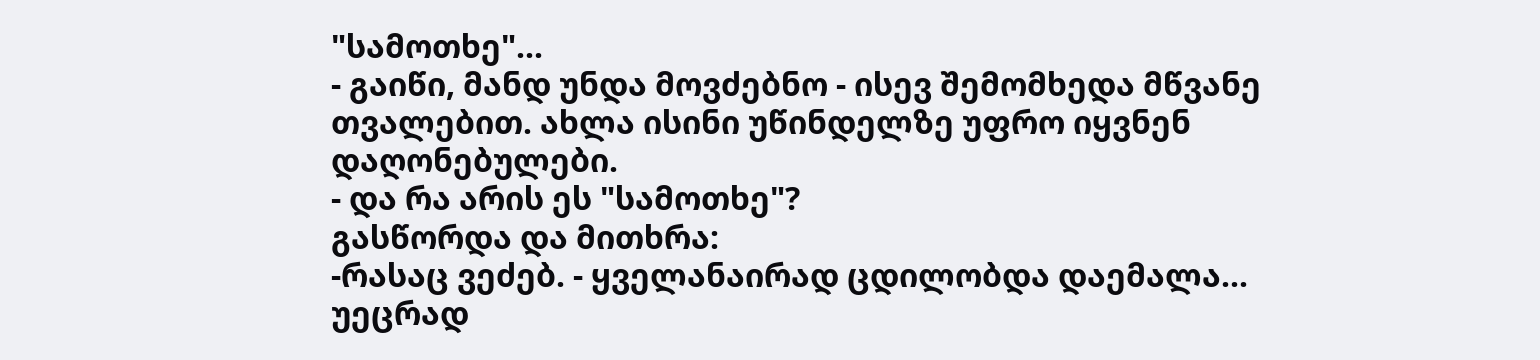"სამოთხე"...
- გაიწი, მანდ უნდა მოვძებნო - ისევ შემომხედა მწვანე თვალებით. ახლა ისინი უწინდელზე უფრო იყვნენ დაღონებულები.
- და რა არის ეს "სამოთხე"?
გასწორდა და მითხრა:
-რასაც ვეძებ. - ყველანაირად ცდილობდა დაემალა...
უეცრად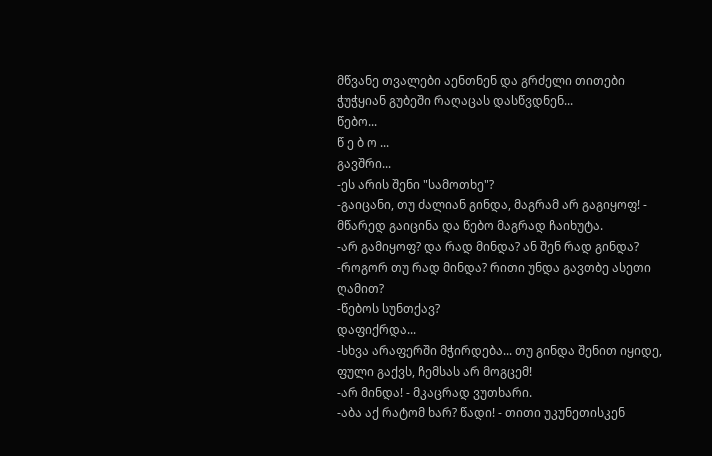მწვანე თვალები აენთნენ და გრძელი თითები ჭუჭყიან გუბეში რაღაცას დასწვდნენ...
წებო...
წ ე ბ ო ...
გავშრი...
-ეს არის შენი "სამოთხე"?
-გაიცანი, თუ ძალიან გინდა, მაგრამ არ გაგიყოფ! - მწარედ გაიცინა და წებო მაგრად ჩაიხუტა.
-არ გამიყოფ? და რად მინდა? ან შენ რად გინდა?
-როგორ თუ რად მინდა? რითი უნდა გავთბე ასეთი ღამით?
-წებოს სუნთქავ?
დაფიქრდა...
-სხვა არაფერში მჭირდება... თუ გინდა შენით იყიდე, ფული გაქვს, ჩემსას არ მოგცემ!
-არ მინდა! - მკაცრად ვუთხარი.
-აბა აქ რატომ ხარ? წადი! - თითი უკუნეთისკენ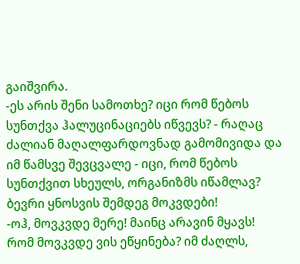გაიშვირა.
-ეს არის შენი სამოთხე? იცი რომ წებოს სუნთქვა ჰალუცინაციებს იწვევს? - რაღაც ძალიან მაღალფარდოვნად გამომივიდა და იმ წამსვე შევცვალე - იცი, რომ წებოს სუნთქვით სხეულს, ორგანიზმს იწამლავ? ბევრი ყნოსვის შემდეგ მოკვდები!
-ოჰ, მოვკვდე მერე! მაინც არავინ მყავს! რომ მოვკვდე ვის ეწყინება? იმ ძაღლს,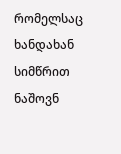რომელსაც ხანდახან სიმწრით ნაშოვნ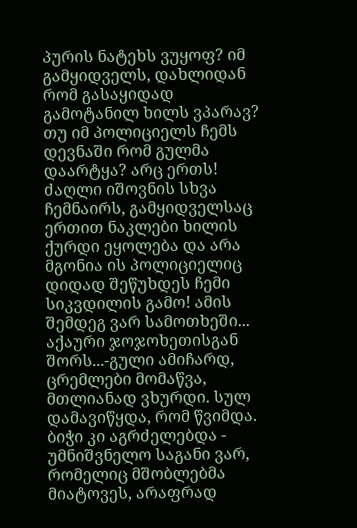პურის ნატეხს ვუყოფ? იმ გამყიდველს, დახლიდან რომ გასაყიდად გამოტანილ ხილს ვპარავ? თუ იმ პოლიციელს ჩემს დევნაში რომ გულმა დაარტყა? არც ერთს! ძაღლი იშოვნის სხვა ჩემნაირს, გამყიდველსაც ერთით ნაკლები ხილის ქურდი ეყოლება და არა მგონია ის პოლიციელიც დიდად შეწუხდეს ჩემი სიკვდილის გამო! ამის შემდეგ ვარ სამოთხეში... აქაური ჯოჯოხეთისგან შორს...-გული ამიჩარდ, ცრემლები მომაწვა, მთლიანად ვხურდი. სულ დამავიწყდა, რომ წვიმდა. ბიჭი კი აგრძელებდა - უმნიშვნელო საგანი ვარ, რომელიც მშობლებმა მიატოვეს, არაფრად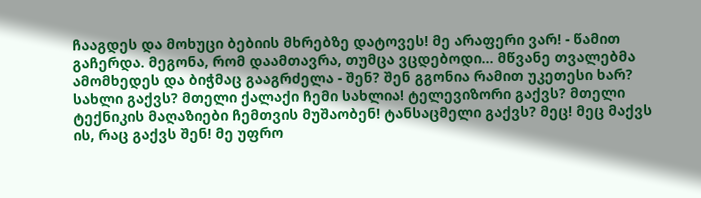ჩააგდეს და მოხუცი ბებიის მხრებზე დატოვეს! მე არაფერი ვარ! - წამით გაჩერდა. მეგონა, რომ დაამთავრა, თუმცა ვცდებოდი... მწვანე თვალებმა ამომხედეს და ბიჭმაც გააგრძელა - შენ? შენ გგონია რამით უკეთესი ხარ? სახლი გაქვს? მთელი ქალაქი ჩემი სახლია! ტელევიზორი გაქვს? მთელი ტექნიკის მაღაზიები ჩემთვის მუშაობენ! ტანსაცმელი გაქვს? მეც! მეც მაქვს ის, რაც გაქვს შენ! მე უფრო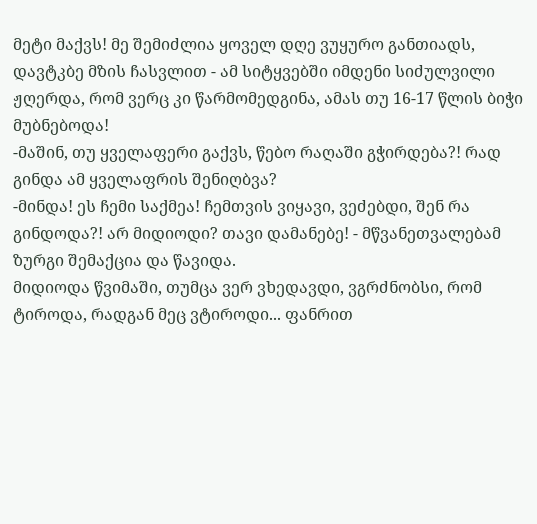მეტი მაქვს! მე შემიძლია ყოველ დღე ვუყურო განთიადს, დავტკბე მზის ჩასვლით - ამ სიტყვებში იმდენი სიძულვილი ჟღერდა, რომ ვერც კი წარმომედგინა, ამას თუ 16-17 წლის ბიჭი მუბნებოდა!
-მაშინ, თუ ყველაფერი გაქვს, წებო რაღაში გჭირდება?! რად გინდა ამ ყველაფრის შენიღბვა?
-მინდა! ეს ჩემი საქმეა! ჩემთვის ვიყავი, ვეძებდი, შენ რა გინდოდა?! არ მიდიოდი? თავი დამანებე! - მწვანეთვალებამ ზურგი შემაქცია და წავიდა.
მიდიოდა წვიმაში, თუმცა ვერ ვხედავდი, ვგრძნობსი, რომ ტიროდა, რადგან მეც ვტიროდი... ფანრით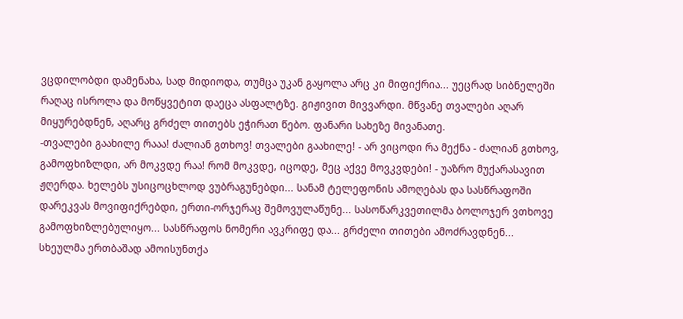ვცდილობდი დამენახა, სად მიდიოდა, თუმცა უკან გაყოლა არც კი მიფიქრია... უეცრად სიბნელეში რაღაც ისროლა და მოწყვეტით დაეცა ასფალტზე. გიჟივით მივვარდი. მწვანე თვალები აღარ მიყურებდნენ, აღარც გრძელ თითებს ეჭირათ წებო. ფანარი სახეზე მივანათე.
-თვალები გაახილე რააა! ძალიან გთხოვ! თვალები გაახილე! - არ ვიცოდი რა მექნა - ძალიან გთხოვ, გამოფხიზლდი, არ მოკვდე რაა! რომ მოკვდე, იცოდე, მეც აქვე მოვკვდები! - უაზრო მუქარასავით ჟღერდა. ხელებს უსიცოცხლოდ ვუბრაგუნებდი... სანამ ტელეფონის ამოღებას და სასწრაფოში დარეკვას მოვიფიქრებდი, ერთი-ორჯერაც შემოვულაწუნე... სასოწარკვეთილმა ბოლოჯერ ვთხოვე გამოფხიზლებულიყო... სასწრაფოს ნომერი ავკრიფე და... გრძელი თითები ამოძრავდნენ... სხეულმა ერთბაშად ამოისუნთქა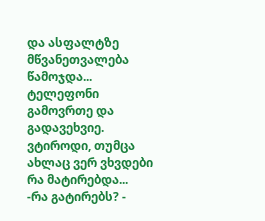და ასფალტზე მწვანეთვალება წამოჯდა...
ტელეფონი გამოვრთე და გადავეხვიე. ვტიროდი, თუმცა ახლაც ვერ ვხვდები რა მატირებდა...
-რა გატირებს? -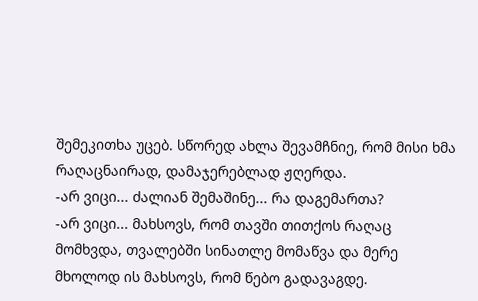შემეკითხა უცებ. სწორედ ახლა შევამჩნიე, რომ მისი ხმა რაღაცნაირად, დამაჯერებლად ჟღერდა.
-არ ვიცი... ძალიან შემაშინე... რა დაგემართა?
-არ ვიცი... მახსოვს, რომ თავში თითქოს რაღაც მომხვდა, თვალებში სინათლე მომაწვა და მერე მხოლოდ ის მახსოვს, რომ წებო გადავაგდე.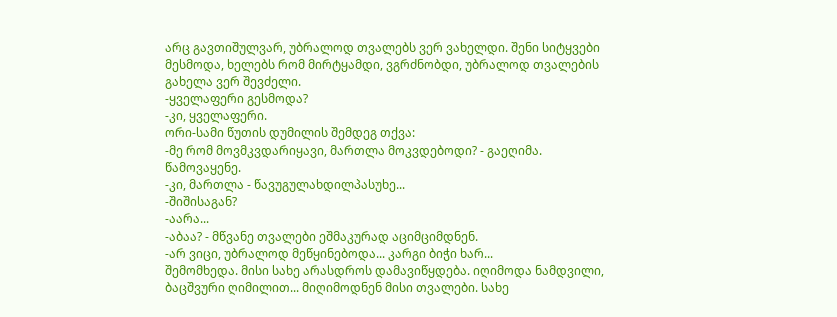არც გავთიშულვარ, უბრალოდ თვალებს ვერ ვახელდი. შენი სიტყვები მესმოდა, ხელებს რომ მირტყამდი, ვგრძნობდი, უბრალოდ თვალების გახელა ვერ შევძელი.
-ყველაფერი გესმოდა?
-კი, ყველაფერი.
ორი-სამი წუთის დუმილის შემდეგ თქვა:
-მე რომ მოვმკვდარიყავი, მართლა მოკვდებოდი? - გაეღიმა. წამოვაყენე.
-კი, მართლა - წავუგულახდილპასუხე...
-შიშისაგან?
-აარა...
-აბაა? - მწვანე თვალები ეშმაკურად აციმციმდნენ.
-არ ვიცი, უბრალოდ მეწყინებოდა... კარგი ბიჭი ხარ...
შემომხედა. მისი სახე არასდროს დამავიწყდება. იღიმოდა ნამდვილი, ბაცშვური ღიმილით... მიღიმოდნენ მისი თვალები. სახე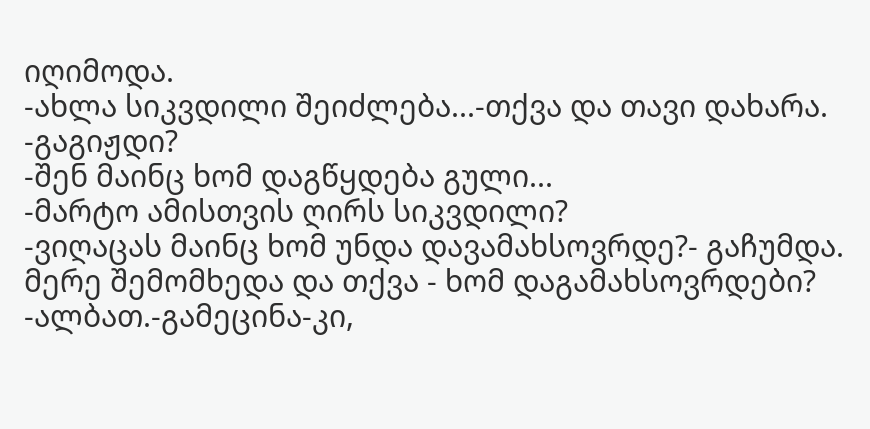იღიმოდა.
-ახლა სიკვდილი შეიძლება...-თქვა და თავი დახარა.
-გაგიჟდი?
-შენ მაინც ხომ დაგწყდება გული...
-მარტო ამისთვის ღირს სიკვდილი?
-ვიღაცას მაინც ხომ უნდა დავამახსოვრდე?- გაჩუმდა. მერე შემომხედა და თქვა - ხომ დაგამახსოვრდები?
-ალბათ.-გამეცინა-კი,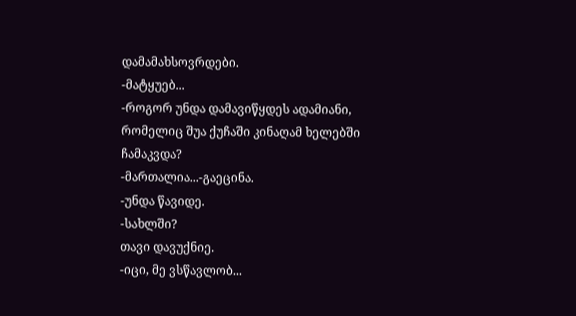დამამახსოვრდები.
-მატყუებ...
-როგორ უნდა დამავიწყდეს ადამიანი, რომელიც შუა ქუჩაში კინაღამ ხელებში ჩამაკვდა?
-მართალია...-გაეცინა.
-უნდა წავიდე.
-სახლში?
თავი დავუქნიე.
-იცი, მე ვსწავლობ...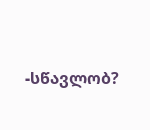-სწავლობ?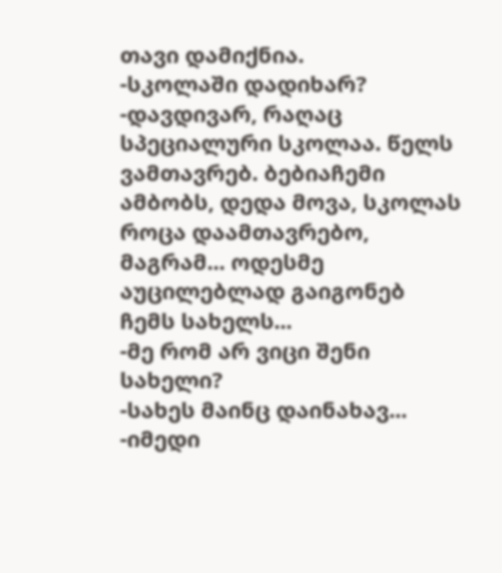თავი დამიქნია.
-სკოლაში დადიხარ?
-დავდივარ, რაღაც სპეციალური სკოლაა. წელს ვამთავრებ. ბებიაჩემი ამბობს, დედა მოვა, სკოლას როცა დაამთავრებო, მაგრამ... ოდესმე აუცილებლად გაიგონებ ჩემს სახელს...
-მე რომ არ ვიცი შენი სახელი?
-სახეს მაინც დაინახავ...
-იმედი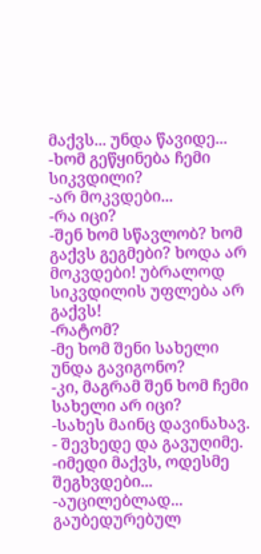მაქვს... უნდა წავიდე...
-ხომ გეწყინება ჩემი სიკვდილი?
-არ მოკვდები...
-რა იცი?
-შენ ხომ სწავლობ? ხომ გაქვს გეგმები? ხოდა არ მოკვდები! უბრალოდ სიკვდილის უფლება არ გაქვს!
-რატომ?
-მე ხომ შენი სახელი უნდა გავიგონო?
-კი, მაგრამ შენ ხომ ჩემი სახელი არ იცი?
-სახეს მაინც დავინახავ. - შევხედე და გავუღიმე.
-იმედი მაქვს, ოდესმე შეგხვდები...
-აუცილებლად...
გაუბედურებულ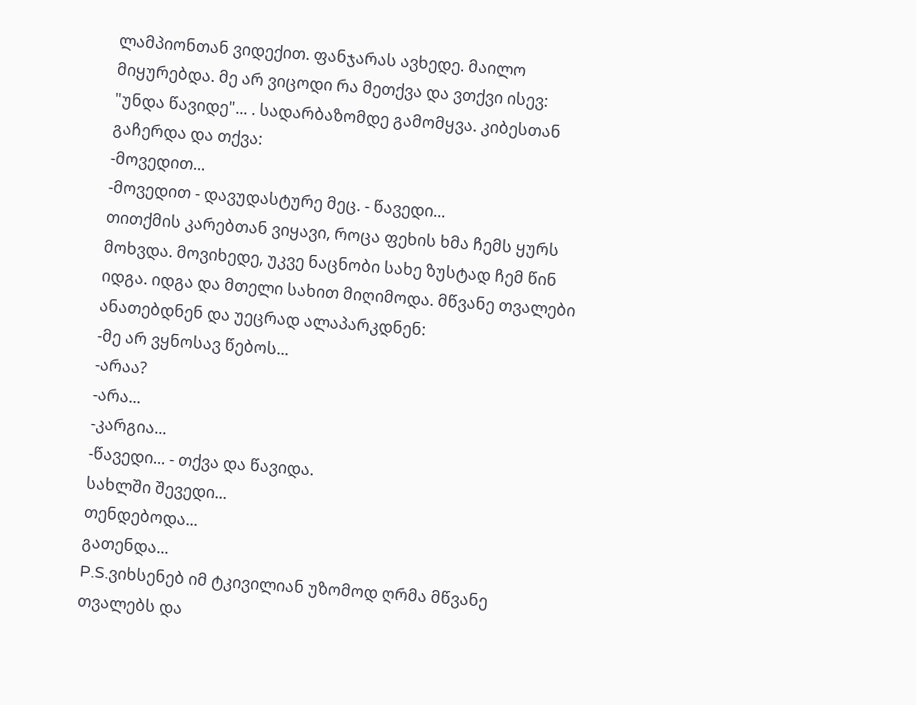ლამპიონთან ვიდექით. ფანჯარას ავხედე. მაილო მიყურებდა. მე არ ვიცოდი რა მეთქვა და ვთქვი ისევ: "უნდა წავიდე"... . სადარბაზომდე გამომყვა. კიბესთან გაჩერდა და თქვა:
-მოვედით...
-მოვედით - დავუდასტურე მეც. - წავედი...
თითქმის კარებთან ვიყავი, როცა ფეხის ხმა ჩემს ყურს მოხვდა. მოვიხედე, უკვე ნაცნობი სახე ზუსტად ჩემ წინ იდგა. იდგა და მთელი სახით მიღიმოდა. მწვანე თვალები ანათებდნენ და უეცრად ალაპარკდნენ:
-მე არ ვყნოსავ წებოს...
-არაა?
-არა...
-კარგია...
-წავედი... - თქვა და წავიდა.
სახლში შევედი...
თენდებოდა...
გათენდა...
P.S.ვიხსენებ იმ ტკივილიან უზომოდ ღრმა მწვანე თვალებს და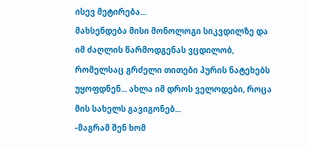ისევ მეტირება...
მახსენდება მისი მონოლოგი სიკვდილზე და იმ ძაღლის წარმოდგენას ვცდილობ, რომელსაც გრძელი თითები პურის ნატეხებს უყოფდნენ... ახლა იმ დროს ველოდები, როცა მის სახელს გავიგონებ...
-მაგრამ შენ ხომ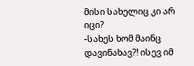მისი სახელიც კი არ იცი?
-სახეს ხომ მაინც დავინახავ?! ისევ იმ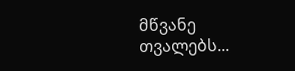მწვანე თვალებს...